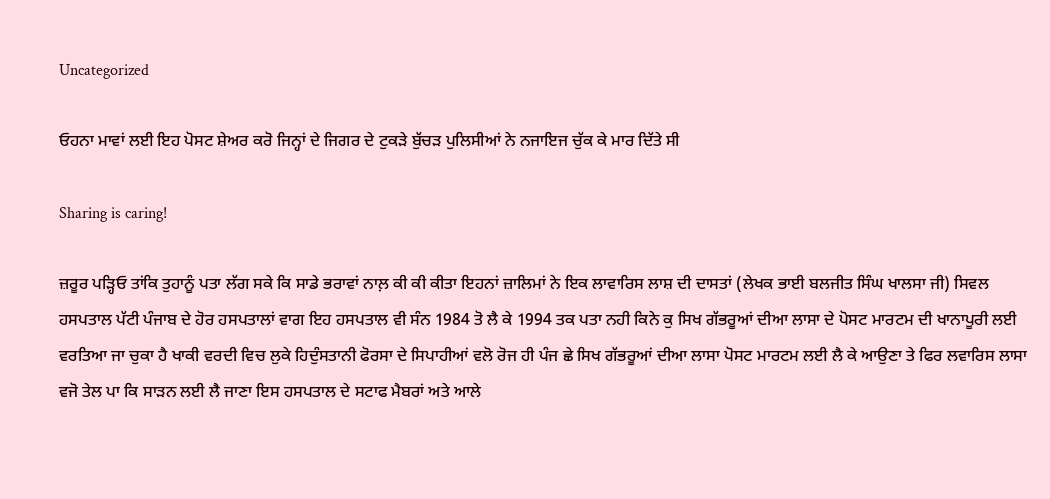Uncategorized

ਓਹਨਾ ਮਾਵਾਂ ਲਈ ਇਹ ਪੋਸਟ ਸ਼ੇਅਰ ਕਰੋ ਜਿਨ੍ਹਾਂ ਦੇ ਜਿਗਰ ਦੇ ਟੁਕੜੇ ਬੁੱਚੜ ਪੁਲਿਸੀਆਂ ਨੇ ਨਜਾਇਜ ਚੁੱਕ ਕੇ ਮਾਰ ਦਿੱਤੇ ਸੀ

Sharing is caring!

ਜ਼ਰੂਰ ਪੜ੍ਹਿਓ ਤਾਂਕਿ ਤੁਹਾਨੂੰ ਪਤਾ ਲੱਗ ਸਕੇ ਕਿ ਸਾਡੇ ਭਰਾਵਾਂ ਨਾਲ਼ ਕੀ ਕੀ ਕੀਤਾ ਇਹਨਾਂ ਜ਼ਾਲਿਮਾਂ ਨੇ ਇਕ ਲਾਵਾਰਿਸ ਲਾਸ਼ ਦੀ ਦਾਸਤਾਂ (ਲੇਖਕ ਭਾਈ ਬਲਜੀਤ ਸਿੰਘ ਖਾਲਸਾ ਜੀ) ਸਿਵਲ ਹਸਪਤਾਲ ਪੱਟੀ ਪੰਜਾਬ ਦੇ ਹੋਰ ਹਸਪਤਾਲਾਂ ਵਾਗ ਇਹ ਹਸਪਤਾਲ ਵੀ ਸੰਨ 1984 ਤੋ ਲੈ ਕੇ 1994 ਤਕ ਪਤਾ ਨਹੀ ਕਿਨੇ ਕੁ ਸਿਖ ਗੱਭਰੂਆਂ ਦੀਆ ਲਾਸਾ ਦੇ ਪੋਸਟ ਮਾਰਟਮ ਦੀ ਖਾਨਾਪੂਰੀ ਲਈ ਵਰਤਿਆ ਜਾ ਚੁਕਾ ਹੈ ਖਾਕੀ ਵਰਦੀ ਵਿਚ ਲੁਕੇ ਹਿਦੁੰਸਤਾਨੀ ਫੋਰਸਾ ਦੇ ਸਿਪਾਹੀਆਂ ਵਲੋ ਰੋਜ ਹੀ ਪੰਜ ਛੇ ਸਿਖ ਗੱਭਰੂਆਂ ਦੀਆ ਲਾਸਾ ਪੋਸਟ ਮਾਰਟਮ ਲਈ ਲੈ ਕੇ ਆਉਣਾ ਤੇ ਫਿਰ ਲਵਾਰਿਸ ਲਾਸਾ ਵਜੋ ਤੇਲ ਪਾ ਕਿ ਸਾੜਨ ਲਈ ਲੈ ਜਾਣਾ ਇਸ ਹਸਪਤਾਲ ਦੇ ਸਟਾਫ ਮੈਬਰਾਂ ਅਤੇ ਆਲੇ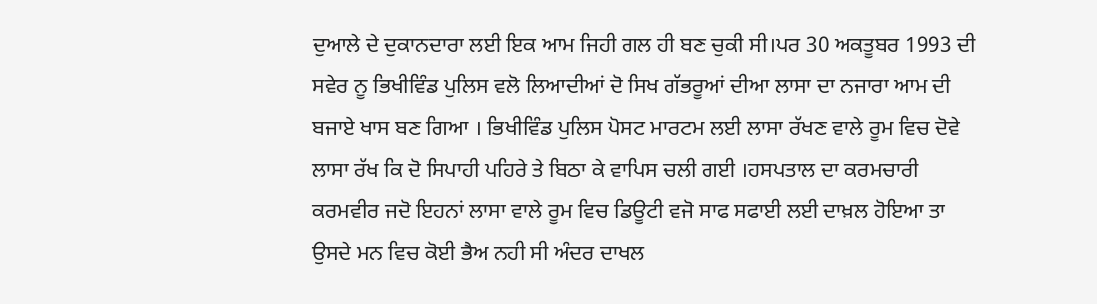ਦੁਆਲੇ ਦੇ ਦੁਕਾਨਦਾਰਾ ਲਈ ਇਕ ਆਮ ਜਿਹੀ ਗਲ ਹੀ ਬਣ ਚੁਕੀ ਸੀ।ਪਰ 30 ਅਕਤੂਬਰ 1993 ਦੀ ਸਵੇਰ ਨੂ ਭਿਖੀਵਿੰਡ ਪੁਲਿਸ ਵਲੋ ਲਿਆਦੀਆਂ ਦੋ ਸਿਖ ਗੱਭਰੂਆਂ ਦੀਆ ਲਾਸਾ ਦਾ ਨਜਾਰਾ ਆਮ ਦੀ ਬਜਾਏ ਖਾਸ ਬਣ ਗਿਆ । ਭਿਖੀਵਿੰਡ ਪੁਲਿਸ ਪੋਸਟ ਮਾਰਟਮ ਲਈ ਲਾਸਾ ਰੱਖਣ ਵਾਲੇ ਰੂਮ ਵਿਚ ਦੋਵੇ ਲਾਸਾ ਰੱਖ ਕਿ ਦੋ ਸਿਪਾਹੀ ਪਹਿਰੇ ਤੇ ਬਿਠਾ ਕੇ ਵਾਪਿਸ ਚਲੀ ਗਈ ।ਹਸਪਤਾਲ ਦਾ ਕਰਮਚਾਰੀ ਕਰਮਵੀਰ ਜਦੋ ਇਹਨਾਂ ਲਾਸਾ ਵਾਲੇ ਰੂਮ ਵਿਚ ਡਿਊਟੀ ਵਜੋ ਸਾਫ ਸਫਾਈ ਲਈ ਦਾਖ਼ਲ ਹੋਇਆ ਤਾ ਉਸਦੇ ਮਨ ਵਿਚ ਕੋਈ ਭੈਅ ਨਹੀ ਸੀ ਅੰਦਰ ਦਾਖਲ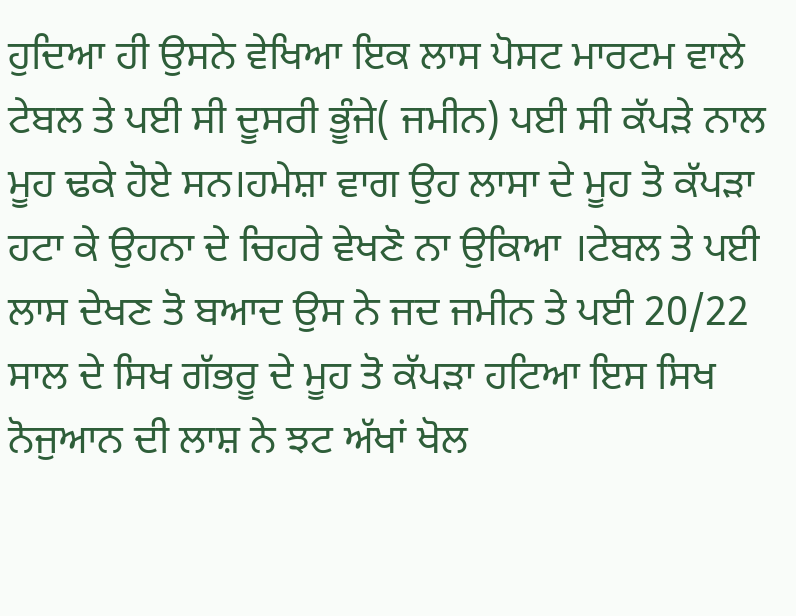ਹੁਦਿਆ ਹੀ ਉਸਨੇ ਵੇਖਿਆ ਇਕ ਲਾਸ ਪੋਸਟ ਮਾਰਟਮ ਵਾਲੇ ਟੇਬਲ ਤੇ ਪਈ ਸੀ ਦੂਸਰੀ ਭੂੰਜੇ( ਜਮੀਨ) ਪਈ ਸੀ ਕੱਪੜੇ ਨਾਲ ਮੂਹ ਢਕੇ ਹੋਏ ਸਨ।ਹਮੇਸ਼ਾ ਵਾਗ ਉਹ ਲਾਸਾ ਦੇ ਮੂਹ ਤੋ ਕੱਪੜਾ ਹਟਾ ਕੇ ਉਹਨਾ ਦੇ ਚਿਹਰੇ ਵੇਖਣੋ ਨਾ ਉਕਿਆ ।ਟੇਬਲ ਤੇ ਪਈ ਲਾਸ ਦੇਖਣ ਤੋ ਬਆਦ ਉਸ ਨੇ ਜਦ ਜਮੀਨ ਤੇ ਪਈ 20/22 ਸਾਲ ਦੇ ਸਿਖ ਗੱਭਰੂ ਦੇ ਮੂਹ ਤੋ ਕੱਪੜਾ ਹਟਿਆ ਇਸ ਸਿਖ ਨੋਜੁਆਨ ਦੀ ਲਾਸ਼ ਨੇ ਝਟ ਅੱਖਾਂ ਖੋਲ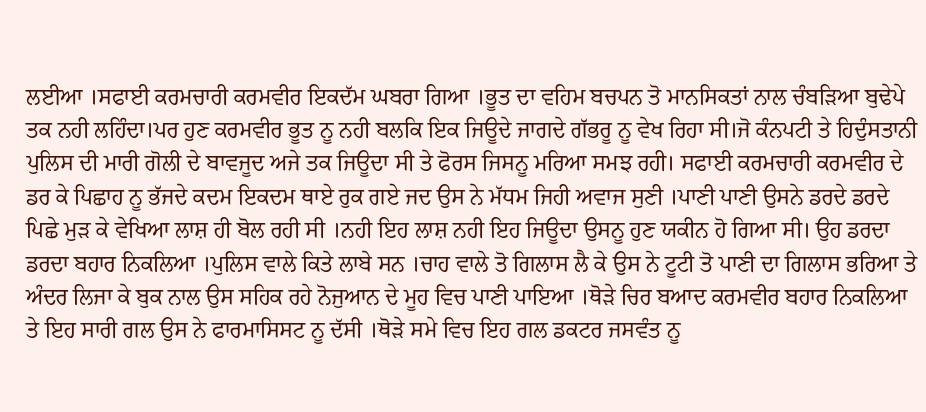ਲਈਆ ।ਸਫਾਈ ਕਰਮਚਾਰੀ ਕਰਮਵੀਰ ਇਕਦੱਮ ਘਬਰਾ ਗਿਆ ।ਭੂਤ ਦਾ ਵਹਿਮ ਬਚਪਨ ਤੋ ਮਾਨਸਿਕਤਾਂ ਨਾਲ ਚੰਬੜਿਆ ਬੁਢੇਪੇ ਤਕ ਨਹੀ ਲਹਿੰਦਾ।ਪਰ ਹੁਣ ਕਰਮਵੀਰ ਭੂਤ ਨੂ ਨਹੀ ਬਲਕਿ ਇਕ ਜਿਊਦੇ ਜਾਗਦੇ ਗੱਭਰੂ ਨੂ ਵੇਖ ਰਿਹਾ ਸੀ।ਜੋ ਕੰਨਪਟੀ ਤੇ ਹਿਦੁੰਸਤਾਨੀ ਪੁਲਿਸ ਦੀ ਮਾਰੀ ਗੋਲੀ ਦੇ ਬਾਵਜੂਦ ਅਜੇ ਤਕ ਜਿਊਦਾ ਸੀ ਤੇ ਫੋਰਸ ਜਿਸਨੂ ਮਰਿਆ ਸਮਝ ਰਹੀ। ਸਫਾਈ ਕਰਮਚਾਰੀ ਕਰਮਵੀਰ ਦੇ ਡਰ ਕੇ ਪਿਛਾਹ ਨੂ ਭੱਜਦੇ ਕਦਮ ਇਕਦਮ ਥਾਏ ਰੁਕ ਗਏ ਜਦ ਉਸ ਨੇ ਮੱਧਮ ਜਿਹੀ ਅਵਾਜ ਸੁਣੀ ।ਪਾਣੀ ਪਾਣੀ ਉਸਨੇ ਡਰਦੇ ਡਰਦੇ ਪਿਛੇ ਮੁੜ ਕੇ ਵੇਖਿਆ ਲਾਸ਼ ਹੀ ਬੋਲ ਰਹੀ ਸੀ ।ਨਹੀ ਇਹ ਲਾਸ਼ ਨਹੀ ਇਹ ਜਿਊਦਾ ਉਸਨੂ ਹੁਣ ਯਕੀਨ ਹੋ ਗਿਆ ਸੀ। ਉਹ ਡਰਦਾ ਡਰਦਾ ਬਹਾਰ ਨਿਕਲਿਆ ।ਪੁਲਿਸ ਵਾਲੇ ਕਿਤੇ ਲਾਬੇ ਸਨ ।ਚਾਹ ਵਾਲੇ ਤੋ ਗਿਲਾਸ ਲੈ ਕੇ ਉਸ ਨੇ ਟੂਟੀ ਤੋ ਪਾਣੀ ਦਾ ਗਿਲਾਸ ਭਰਿਆ ਤੇ ਅੰਦਰ ਲਿਜਾ ਕੇ ਬੁਕ ਨਾਲ ਉਸ ਸਹਿਕ ਰਹੇ ਨੋਜੁਆਨ ਦੇ ਮੂਹ ਵਿਚ ਪਾਣੀ ਪਾਇਆ ।ਥੋੜੇ ਚਿਰ ਬਆਦ ਕਰਮਵੀਰ ਬਹਾਰ ਨਿਕਲਿਆ ਤੇ ਇਹ ਸਾਰੀ ਗਲ ਉਸ ਨੇ ਫਾਰਮਾਸਿਸਟ ਨੂ ਦੱਸੀ ।ਥੋੜੇ ਸਮੇ ਵਿਚ ਇਹ ਗਲ ਡਕਟਰ ਜਸਵੰਤ ਨੂ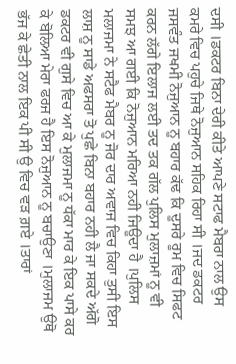ਦਸੀ ।ਡਕਟਰ ਬਿਨਾ ਦੇਰੀ ਕੀਤੇ ਆਪਣੇ ਸਟਾਫ ਮੈਬਰਾ ਨਾਲ ਉਸ ਕਮਰੇ ਵਿਚ ਪਹੁਚੇ ਜਿਥੇ ਨੋਜੁਆਨ ਸਹਿਕ ਰਿਹਾ ਸੀ ।ਜਦ ਡਕਟਰ ਜਸਵੰਤ ਜਖਮੀ ਨੋਜੁਆਨ ਨੂ ਬਹਾਰ ਕੱਢ ਕਿ ਦੂਸਰੇ ਰੂਮ ਵਿਚ ਸਿਫਟ ਕਰਨ ਲੱਗੇ ਇਲਾਜ ਲਈ ਤਦ ਤਕ ਗੱਲ ਪੁਲਿਸ ਮੁਲਾਜ਼ਮਾਂ ਨੂ ਵੀ ਸਮਝ ਆ ਗਈ ਕਿ ਨੋਜੁਆਨ ਮਰਿਆ ਨਹੀ ਜਿਊਦਾ ਹੈ ।ਪੁਲਿਸ ਮਲਾਜਮਾ ਨੇ ਸਟੈਫ ਮੈਬਰ ਨੂ ਜੋਰ ਦਾਰ ਅਵਾਜ ਵਿਚ ਕਿਹਾ ਤੁਸੀ ਇਸ ਲਾਸ਼ ਨੂ ਸਾਡੇ ਅਫਸਰਾ ਤੋ ਪੁਛੇ ਬਿਨਾ ਬਹਾਰ ਨਹੀ ਲੈ ਜਾ ਸਕਦੇ ਅੱਗੋ ਡਕਟਰ ਵੀ ਗੁਸੇ ਵਿਚ ਆ ਕੇ ਮੁਲਾਜਮਾ ਨੂ ਧੱਕਾ ਮਾਰ ਕੇ ਇਕ ਪਾਸੇ ਕਰ ਕੇ ਬੋਲਿਆ ਮੇਰਾ ਫਰਜ ਹੈ ਇਸ ਨੋਜੁਆਨ ਨੂ ਬਚਾਉਣਾ ।ਮੁਲਾਜਮ ਉਥੋ ਭੱਜ ਕੇ ਛੇਤੀ ਨਾਲ ਇਕ ਪੀ ਸੀ ਉ ਵਿਚ ਵੜ ਗ਼ਏ ।ਤਾਰਾਂ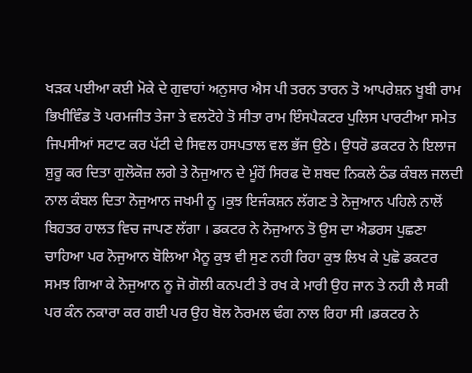ਖੜਕ ਪਈਆ ਕਈ ਮੋਕੇ ਦੇ ਗੁਵਾਹਾਂ ਅਨੁਸਾਰ ਐਸ ਪੀ ਤਰਨ ਤਾਰਨ ਤੋ ਆਪਰੇਸ਼ਨ ਖੂਬੀ ਰਾਮ ਭਿਖੀਵਿੰਡ ਤੋ ਪਰਮਜੀਤ ਤੇਜਾ ਤੇ ਵਲਟੋਹੇ ਤੋ ਸੀਤਾ ਰਾਮ ਇੰਸਪੈਕਟਰ ਪੁਲਿਸ ਪਾਰਟੀਆ ਸਮੇਤ ਜਿਪਸੀਆਂ ਸਟਾਟ ਕਰ ਪੱਟੀ ਦੇ ਸਿਵਲ ਹਸਪਤਾਲ ਵਲ ਭੱਜ ਉਠੇ। ਉਧਰੋ ਡਕਟਰ ਨੇ ਇਲਾਜ ਸ਼ੁਰੂ ਕਰ ਦਿਤਾ ਗੁਲੋਕੋਜ਼ ਲਗੇ ਤੇ ਨੋਜੁਆਨ ਦੇ ਮੂੰਹੋਂ ਸਿਰਫ ਦੋ ਸ਼ਬਦ ਨਿਕਲੇ ਠੰਡ ਕੰਬਲ ਜਲਦੀ ਨਾਲ ਕੰਬਲ ਦਿਤਾ ਨੋਜੁਆਨ ਜਖਮੀ ਨੂ ।ਕੁਝ ਇਜੰਕਸ਼ਨ ਲੱਗਣ ਤੇ ਨੋਜੁਆਨ ਪਹਿਲੇ ਨਾਲੋਂ ਬਿਹਤਰ ਹਾਲਤ ਵਿਚ ਜਾਪਣ ਲੱਗਾ । ਡਕਟਰ ਨੇ ਨੋਜੁਆਨ ਤੋ ਉਸ ਦਾ ਐਡਰਸ ਪੁਛਣਾ ਚਾਹਿਆ ਪਰ ਨੋਜੁਆਨ ਬੋਲਿਆ ਮੈਨੂ ਕੁਝ ਵੀ ਸੁਣ ਨਹੀ ਰਿਹਾ ਕੁਝ ਲਿਖ ਕੇ ਪੁਛੋ ਡਕਟਰ ਸਮਝ ਗਿਆ ਕੇ ਨੋਜੁਆਨ ਨੂ ਜੋ ਗੋਲੀ ਕਨਪਟੀ ਤੇ ਰਖ ਕੇ ਮਾਰੀ ਉਹ ਜਾਨ ਤੇ ਨਹੀ ਲੈ ਸਕੀ ਪਰ ਕੰਨ ਨਕਾਰਾ ਕਰ ਗਈ ਪਰ ਉਹ ਬੋਲ ਨੋਰਮਲ ਢੰਗ ਨਾਲ ਰਿਹਾ ਸੀ ।ਡਕਟਰ ਨੇ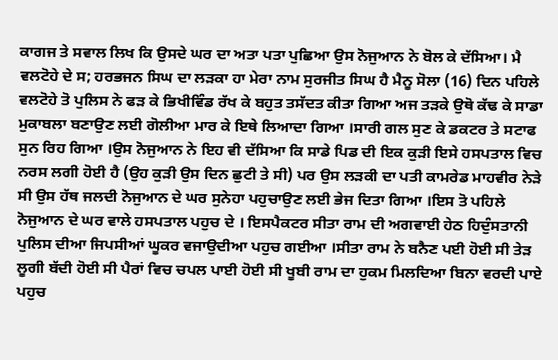ਕਾਗਜ ਤੇ ਸਵਾਲ ਲਿਖ ਕਿ ਉਸਦੇ ਘਰ ਦਾ ਅਤਾ ਪਤਾ ਪੁਛਿਆ ਉਸ ਨੋਜੁਆਨ ਨੇ ਬੋਲ ਕੇ ਦੱਸਿਆ। ਮੈ ਵਲਟੋਹੇ ਦੇ ਸ; ਹਰਭਜਨ ਸਿਘ ਦਾ ਲੜਕਾ ਹਾ ਮੇਰਾ ਨਾਮ ਸੁਰਜੀਤ ਸਿਘ ਹੈ ਮੈਨੂ ਸੋਲਾ (16) ਦਿਨ ਪਹਿਲੇ ਵਲਟੋਹੇ ਤੋ ਪੁਲਿਸ ਨੇ ਫੜ ਕੇ ਭਿਖੀਵਿੰਡ ਰੱਖ ਕੇ ਬਹੁਤ ਤਸੱਦਤ ਕੀਤਾ ਗਿਆ ਅਜ ਤੜਕੇ ਉਥੋ ਕੱਢ ਕੇ ਸਾਡਾ ਮੁਕਾਬਲਾ ਬਣਾਉਣ ਲਈ ਗੋਲੀਆ ਮਾਰ ਕੇ ਇਥੇ ਲਿਆਦਾ ਗਿਆ ।ਸਾਰੀ ਗਲ ਸੁਣ ਕੇ ਡਕਟਰ ਤੇ ਸਟਾਫ ਸੁਨ ਰਿਹ ਗਿਆ ।ਉਸ ਨੋਜੁਆਨ ਨੇ ਇਹ ਵੀ ਦੱਸਿਆ ਕਿ ਸਾਡੇ ਪਿਡ ਦੀ ਇਕ ਕੁੜੀ ਇਸੇ ਹਸਪਤਾਲ ਵਿਚ ਨਰਸ ਲਗੀ ਹੋਈ ਹੈ (ਉਹ ਕੁੜੀ ਉਸ ਦਿਨ ਛੁਟੀ ਤੇ ਸੀ) ਪਰ ਉਸ ਲੜਕੀ ਦਾ ਪਤੀ ਕਾਮਰੇਡ ਮਾਹਵੀਰ ਨੇੜੇ ਸੀ ਉਸ ਹੱਥ ਜਲਦੀ ਨੋਜੁਆਨ ਦੇ ਘਰ ਸੁਨੇਹਾ ਪਹੁਚਾਉਣ ਲਈ ਭੇਜ ਦਿਤਾ ਗਿਆ ।ਇਸ ਤੋ ਪਹਿਲੇ ਨੋਜੁਆਨ ਦੇ ਘਰ ਵਾਲੇ ਹਸਪਤਾਲ ਪਹੁਚ ਦੇ । ਇਸਪੈਕਟਰ ਸੀਤਾ ਰਾਮ ਦੀ ਅਗਵਾਈ ਹੇਠ ਹਿਦੁੰਸਤਾਨੀ ਪੁਲਿਸ ਦੀਆ ਜਿਪਸੀਆਂ ਘੂਕਰ ਵਜਾਉਦੀਆ ਪਹੁਚ ਗਈਆ ।ਸੀਤਾ ਰਾਮ ਨੇ ਬਨੈਣ ਪਈ ਹੋਈ ਸੀ ਤੇੜ ਲੂਗੀ ਬੱਦੀ ਹੋਈ ਸੀ ਪੈਰਾਂ ਵਿਚ ਚਪਲ ਪਾਈ ਹੋਈ ਸੀ ਖੂਬੀ ਰਾਮ ਦਾ ਹੁਕਮ ਮਿਲਦਿਆ ਬਿਨਾ ਵਰਦੀ ਪਾਏ ਪਹੁਚ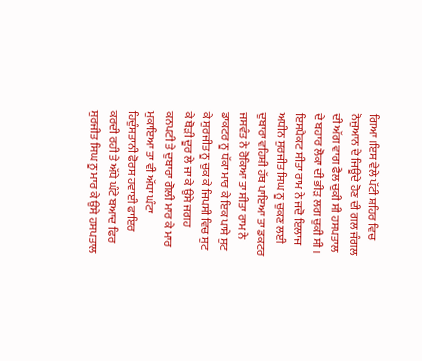ਗਿਆ ।ਇਸ ਵੇਲੇ ਪੱਟੀ ਸ਼ਹਿਰ ਵਿਚ ਨੋਜੁਆਨ ਦੇ ਜਿਊਦੇ ਹੋਣ ਦੀ ਗਲ ਜੰਗਲ ਦੀ ਅੱਗ ਵਾਗ ਫੈਲ ਚੁਕੀ ਸੀ ਹਸਪਤਾਲ ਦੇ ਬਹਾਰ ਲੋਕਾ ਦੀ ਭੀੜ ਲਗ ਚੁਕੀ ਸੀ । ਇਸਪੈਕਟ ਸੀਤਾ ਰਾਮ ਨੇ ਜਦੋ ਇਲਾਜ ਅਧੀਨ ਸੁਰਜੀਤ ਸਿਘ ਨੂ ਚੁਕਣ ਲਈ ਦੁਬਾਰਾ ਵਹਿਸ਼ੀ ਹੱਥ ਪਾਇਆ ਤਾ ਡਕਟਰ ਜਸਵੰਤ ਨੇ ਰੋਕਿਆ ਤਾ ਸੀਤਾ ਰਾਮ ਨੇ ਡਾਕਟਰ ਨੂ ਧੱਕਾ ਮਾਰ ਕੇ ਇਕ ਪਾਸੇ ਸੁਟ ਕੇ ਸੁਰਜੀਤ ਨੂ ਚੁਕ ਕੇ ਜਿਪਸੀ ਵਿਚ ਸੁਟ ਕੇ ਥੋੜੀ ਦੂਰ ਲੇ ਜਾ ਕੇ ਉਸੇ ਜਗਹ ਕਨਪਟੀ ਤੇ ਦੁਬਾਰਾ ਗੋਲੀ ਮਾਰ ਕੇ ਮਾਰ ਮੁਕਾਇਆ ਤਾ ਵੀ ਅੱਧਾ ਘੰਟਾ ਹਿਦੁੰਸਤਾਨੀ ਫੋਰਸ ਹਵਾਈ ਫਾਇਰ ਕਰਦੀ ਰਹੀ ਤੇ ਅੱਧੇ ਘੰਟੇ ਬਆਦ ਫਿਰ ਸੁਰਜੀਤ ਸਿਘ ਨੂ ਮਾਰ ਕੇ ਉਸੇ ਹਸਪਤਾਲ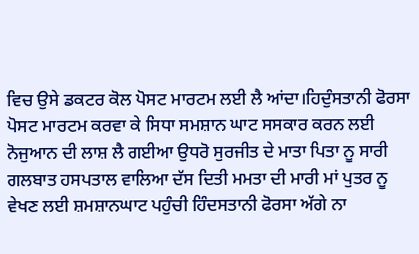ਵਿਚ ਉਸੇ ਡਕਟਰ ਕੋਲ ਪੋਸਟ ਮਾਰਟਮ ਲਈ ਲੈ ਆਂਦਾ।ਹਿਦੁੰਸਤਾਨੀ ਫੋਰਸਾ ਪੋਸਟ ਮਾਰਟਮ ਕਰਵਾ ਕੇ ਸਿਧਾ ਸਮਸ਼ਾਨ ਘਾਟ ਸਸਕਾਰ ਕਰਨ ਲਈ ਨੋਜੁਆਨ ਦੀ ਲਾਸ਼ ਲੈ ਗਈਆ ਉਧਰੋ ਸੁਰਜੀਤ ਦੇ ਮਾਤਾ ਪਿਤਾ ਨੂ ਸਾਰੀ ਗਲਬਾਤ ਹਸਪਤਾਲ ਵਾਲਿਆ ਦੱਸ ਦਿਤੀ ਮਮਤਾ ਦੀ ਮਾਰੀ ਮਾਂ ਪੁਤਰ ਨੂ ਵੇਖਣ ਲਈ ਸ਼ਮਸ਼ਾਨਘਾਟ ਪਹੁੰਚੀ ਹਿੰਦਸਤਾਨੀ ਫੋਰਸਾ ਅੱਗੇ ਨਾ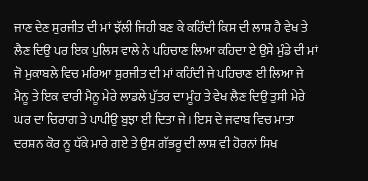ਜਾਣ ਦੇਣ ਸੁਰਜੀਤ ਦੀ ਮਾਂ ਝੱਲੀ ਜਿਹੀ ਬਣ ਕੇ ਕਹਿੰਦੀ ਕਿਸ ਦੀ ਲਾਸ਼ ਹੈ ਵੇਖ ਤੇ ਲੈਣ ਦਿਉ ਪਰ ਇਕ ਪੁਲਿਸ ਵਾਲੇ ਨੇ ਪਹਿਚਾਣ ਲਿਆ ਕਹਿਦਾ ਏ ਉਸੇ ਮੁੰਡੇ ਦੀ ਮਾਂ ਜੋ ਮੁਕਾਬਲੇ ਵਿਚ ਮਰਿਆ ਸ਼ੁਰਜੀਤ ਦੀ ਮਾਂ ਕਹਿੰਦੀ ਜੇ ਪਹਿਚਾਣ ਈ ਲਿਆ ਜੇ ਮੈਨੂ ਤੇ ਇਕ ਵਾਰੀ ਮੈਨੂ ਮੇਰੇ ਲਾਡਲੇ ਪੁੱਤਰ ਦਾ ਮੂੰਹ ਤੇ ਵੇਖ ਲੈਣ ਦਿਉ ਤੁਸੀ ਮੇਰੇ ਘਰ ਦਾ ਚਿਰਾਗ ਤੇ ਪਾਪੀਉ ਬੁਝਾ ਈ ਦਿਤਾ ਜੇ। ਇਸ ਦੇ ਜਵਾਬ ਵਿਚ ਮਾਤਾ ਦਰਸ਼ਨ ਕੋਰ ਨੂ ਧੱਕੇ ਮਾਰੇ ਗਏ ਤੇ ਉਸ ਗੱਭਰੂ ਦੀ ਲਾਸ਼ ਵੀ ਹੋਰਨਾਂ ਸਿਖ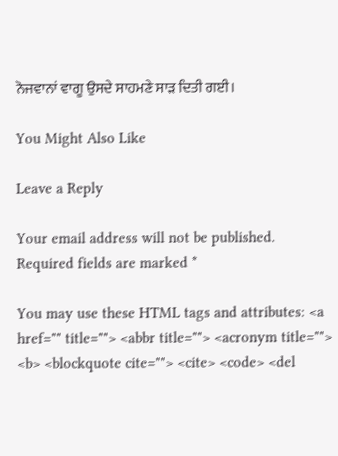ਨੋਜਵਾਨਾਂ ਵਾਗੂ ਉਸਦੇ ਸਾਹਮਣੇ ਸਾੜ ਦਿਤੀ ਗਈ।

You Might Also Like

Leave a Reply

Your email address will not be published. Required fields are marked *

You may use these HTML tags and attributes: <a href="" title=""> <abbr title=""> <acronym title=""> <b> <blockquote cite=""> <cite> <code> <del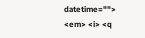datetime=""> <em> <i> <q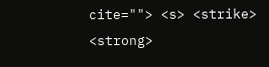cite=""> <s> <strike> <strong>